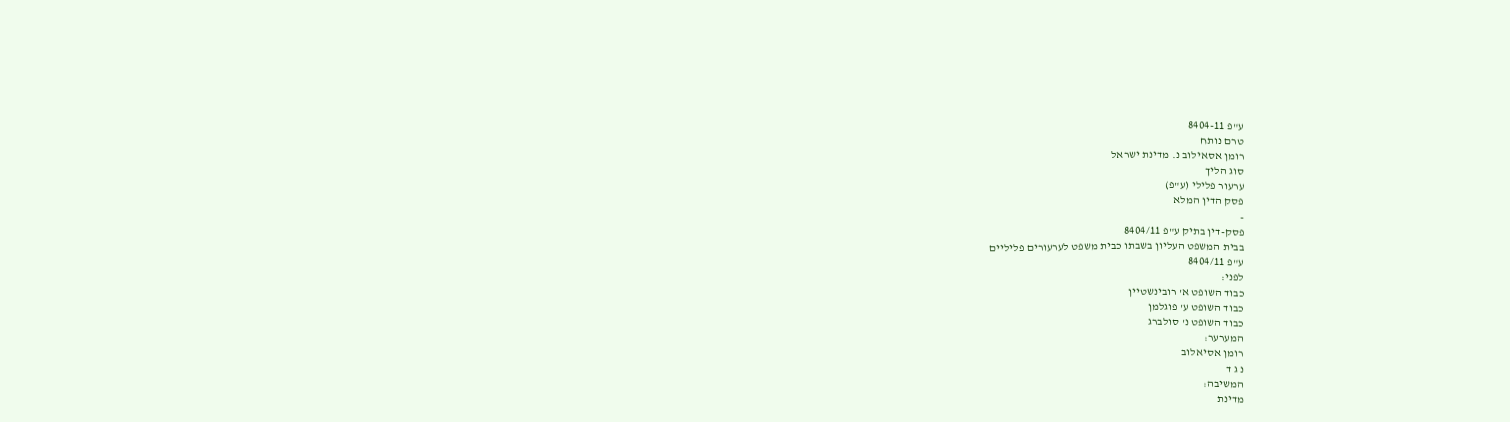ע"פ 8404-11
טרם נותח
רומן אסאילוב נ. מדינת ישראל
סוג הליך
ערעור פלילי (ע"פ)
פסק הדין המלא
-
פסק-דין בתיק ע"פ 8404/11
בבית המשפט העליון בשבתו כבית משפט לערעורים פליליים
ע"פ 8404/11
לפני:
כבוד השופט א' רובינשטיין
כבוד השופט ע' פוגלמן
כבוד השופט נ' סולברג
המערער:
רומן אסיאלוב
נ ג ד
המשיבה:
מדינת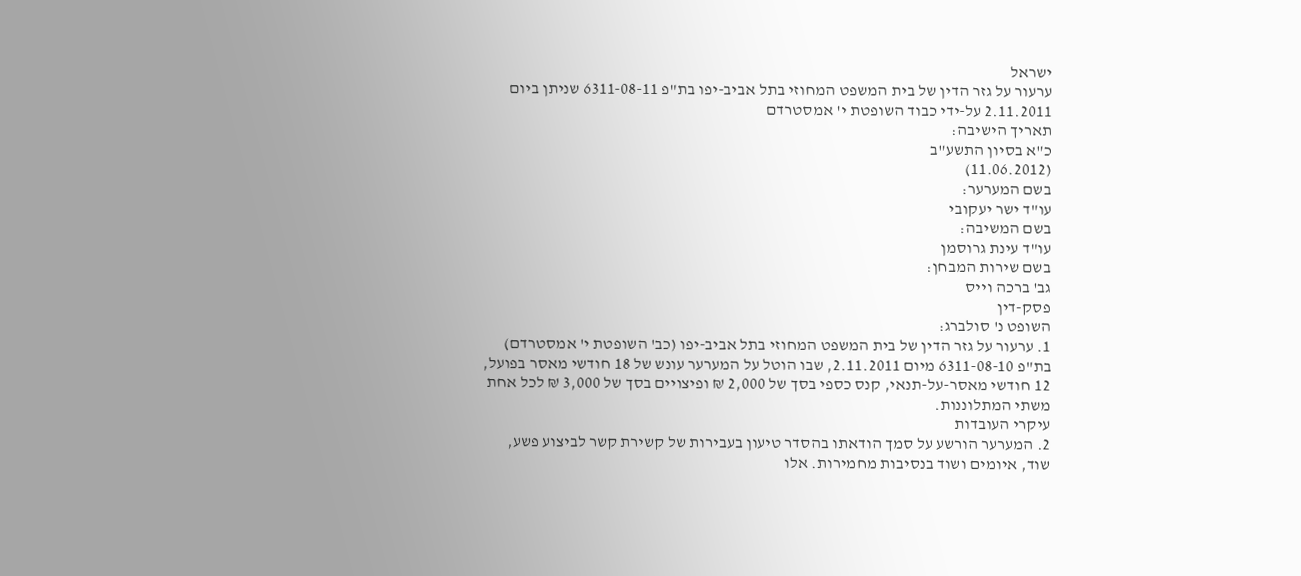ישראל
ערעור על גזר הדין של בית המשפט המחוזי בתל אביב-יפו בת"פ 6311-08-11 שניתן ביום 2.11.2011 על-ידי כבוד השופטת י' אמסטרדם
תאריך הישיבה:
כ"א בסיון התשע"ב
(11.06.2012)
בשם המערער:
עו"ד ישר יעקובי
בשם המשיבה:
עו"ד עינת גרוסמן
בשם שירות המבחן:
גב' ברכה וייס
פסק-דין
השופט נ' סולברג:
1. ערעור על גזר הדין של בית המשפט המחוזי בתל אביב-יפו (כב' השופטת י' אמסטרדם) בת"פ 6311-08-10 מיום 2.11.2011, שבו הוטל על המערער עונש של 18 חודשי מאסר בפועל, 12 חודשי מאסר-על-תנאי, קנס כספי בסך של 2,000 ₪ ופיצויים בסך של 3,000 ₪ לכל אחת משתי המתלוננות.
עיקרי העובדות
2. המערער הורשע על סמך הודאתו בהסדר טיעון בעבירות של קשירת קשר לביצוע פשע, שוד, איומים ושוד בנסיבות מחמירות. אלו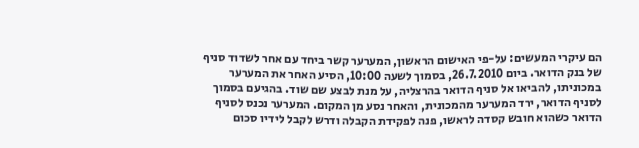הם עיקרי המעשים: על-פי האישום הראשון, המערער קשר ביחד עם אחר לשדוד סניף של בנק הדואר. ביום 26.7.2010, בסמוך לשעה 10:00, הסיע האחר את המערער במכוניתו, להביאו אל סניף הדואר בהרצליה, על מנת לבצע שם שוד. בהגיעם בסמוך לסניף הדואר, ירד המערער מהמכונית, והאחר נסע מן המקום. המערער נכנס לסניף הדואר כשהוא חובש קסדה לראשו, פנה לפקידת הקבלה ודרש לקבל לידיו סכום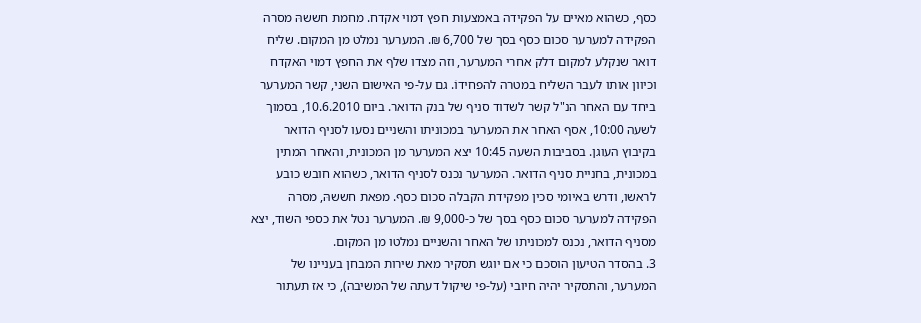כסף, כשהוא מאיים על הפקידה באמצעות חפץ דמוי אקדח. מחמת חששהּ מסרה הפקידה למערער סכום כסף בסך של 6,700 ₪. המערער נמלט מן המקום. שליח דואר שנקלע למקום דלק אחרי המערער, וזה מצדו שלף את החפץ דמוי האקדח וכיוון אותו לעבר השליח במטרה להפחידוֹ. גם על-פי האישום השני, קשר המערער ביחד עם האחר הנ"ל קשר לשדוד סניף של בנק הדואר. ביום 10.6.2010, בסמוך לשעה 10:00, אסף האחר את המערער במכוניתו והשניים נסעו לסניף הדואר בקיבוץ העוגן. בסביבות השעה 10:45 יצא המערער מן המכונית, והאחר המתין במכונית, בחניית סניף הדואר. המערער נכנס לסניף הדואר, כשהוא חובש כובע לראשו, ודרש באיומי סכין מפקידת הקבלה סכום כסף. מפאת חששהּ, מסרה הפקידה למערער סכום כסף בסך של כ-9,000 ₪. המערער נטל את כספי השוד, יצא מסניף הדואר, נכנס למכוניתו של האחר והשניים נמלטו מן המקום.
3. בהסדר הטיעון הוסכם כי אם יוגש תסקיר מאת שירות המבחן בעניינו של המערער, והתסקיר יהיה חיובי (על-פי שיקול דעתה של המשיבה), כי אז תעתור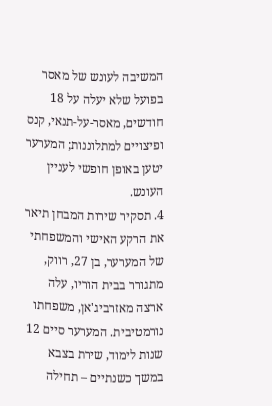המשיבה לעונש של מאסר בפועל שלא יעלה על 18 חודשים, מאסר-על-תנאי, קנס ופיצויים למתלוננות; המערער יטען באופן חופשי לעניין העונש.
4. תסקיר שירות המבחן תיאר את הרקע האישי והמשפחתי של המערער, בן 27, רווק, מתגורר בבית הוריו, עלה ארצה מאזרביג'אן, משפחתו נורמטיבית. המערער סיים 12 שנות לימוד, שירת בצבא במשך כשנתיים – תחילה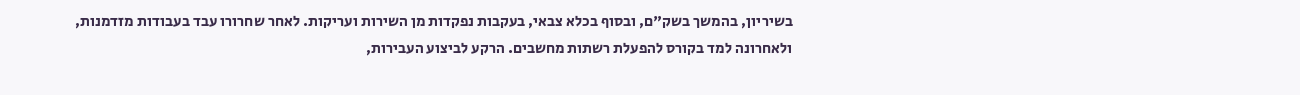בשיריון, בהמשך בשק"ם, ובסוף בכלא צבאי, בעקבות נפקדות מן השירות ועריקות. לאחר שחרורו עבד בעבודות מזדמנות, ולאחרונה למד בקורס להפעלת רשתות מחשבים. הרקע לביצוע העבירות,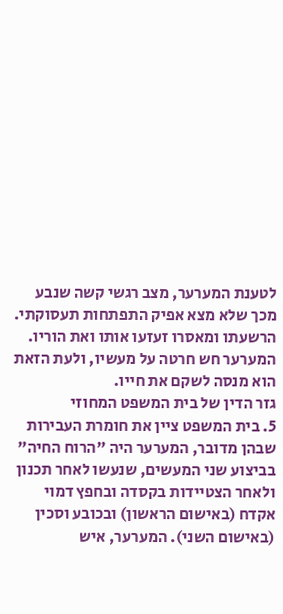לטענת המערער, מצב רגשי קשה שנבע מכך שלא מצא אפיק התפתחות תעסוקתי. הרשעתו ומאסרו זעזעו אותו ואת הוריו. המערער חש חרטה על מעשיו, ולעת הזאת הוא מנסה לשקם את חייו.
גזר הדין של בית המשפט המחוזי
5. בית המשפט ציין את חומרת העבירות שבהן מדובר, המערער היה "הרוח החיה" בביצוע שני המעשים, שנעשו לאחר תכנון ולאחר הצטיידות בקסדה ובחפץ דמוי אקדח (באישום הראשון) ובכובע וסכין (באישום השני). המערער, איש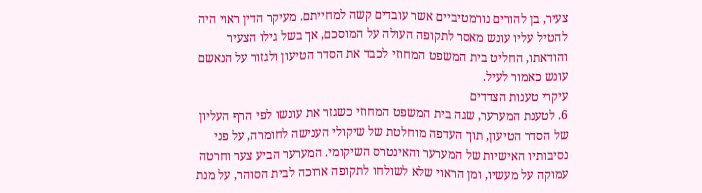צעיר, בן להורים נורמטיביים אשר עובדים קשה למחייתם. מעיקר הדין ראוי היה להטיל עליו עונש מאסר לתקופה העולה על המוסכם, אך בשל גילו הצעיר והודאתו, החליט בית המשפט המחוזי לכבד את הסדר הטיעון ולגזור על הנאשם עונש כאמור לעיל.
עיקרי טענות הצדדים
6. לטענת המערער, שגה בית המשפט המחוזי כשגזר את עונשו לפי הרף העליון של הסדר הטיעון, תוך העדפה מוחלטת של שיקולי הענישה לחומרה, על פני נסיבותיו האישיות של המערער והאינטרס השיקומי. המערער הביע צער וחרטה עמוקה על מעשיו, ומן הראוי שלא לשולחו לתקופה ארוכה לבית הסוהר, על מנת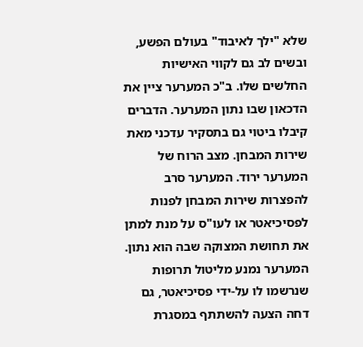שלא "ילך לאיבוד" בעולם הפשע, ובשים לב גם לקווי האישיות החלשים שלו. ב"כ המערער ציין את הדכאון שבו נתון המערער. הדברים קיבלו ביטוי גם בתסקיר עדכני מאת שירות המבחן. מצב הרוח של המערער ירוד. המערער סרב להפצרות שירות המבחן לפנות לפסיכיאטר או לעו"ס על מנת למתן את תחושת המצוקה שבה הוא נתון. המערער נמנע מליטול תרופות שנרשמו לו על-ידי פסיכיאטר, גם דחה הצעה להשתתף במסגרת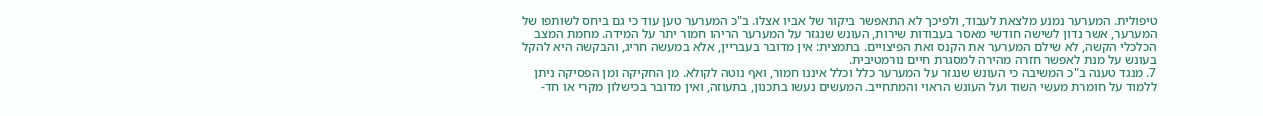טיפולית. המערער נמנע מלצאת לעבוד, ולפיכך לא התאפשר ביקור של אביו אצלו. ב"כ המערער טען עוד כי גם ביחס לשותפו של המערער, אשר נדון לשישה חודשי מאסר בעבודות שירות, העונש שנגזר על המערער הריהו חמור יתר על המידה. מחמת המצב הכלכלי הקשה, לא שילם המערער את הקנס ואת הפיצויים. בתמצית: אין מדובר בעבריין, אלא במעשה חריג, והבקשה היא להקל בעונש על מנת לאפשר חזרה מהירה למסגרת חיים נורמטיבית.
7. מנגד טענה ב"כ המשיבה כי העונש שנגזר על המערער כלל וכלל איננו חמור, ואף נוטה לקולא. מן החקיקה ומן הפסיקה ניתן ללמוד על חומרת מעשי השוד ועל העונש הראוי והמתחייב. המעשים נעשו בתכנון, בתעוזה, ואין מדובר בכישלון מקרי או חד-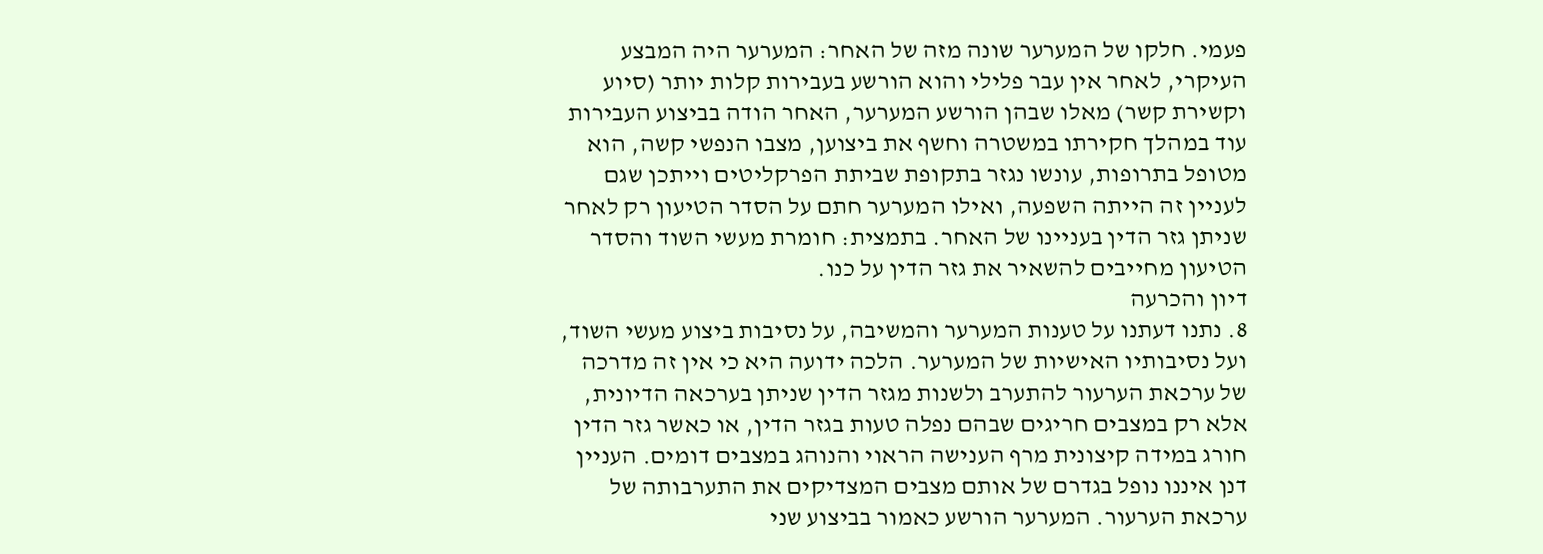פעמי. חלקו של המערער שונה מזה של האחר: המערער היה המבצע העיקרי, לאחר אין עבר פלילי והוא הורשע בעבירות קלות יותר (סיוע וקשירת קשר) מאלו שבהן הורשע המערער, האחר הודה בביצוע העבירות עוד במהלך חקירתו במשטרה וחשף את ביצוען, מצבו הנפשי קשה, הוא מטופל בתרופות, עונשו נגזר בתקופת שביתת הפרקליטים וייתכן שגם לעניין זה הייתה השפעה, ואילו המערער חתם על הסדר הטיעון רק לאחר שניתן גזר הדין בעניינו של האחר. בתמצית: חומרת מעשי השוד והסדר הטיעון מחייבים להשאיר את גזר הדין על כנו.
דיון והכרעה
8. נתנו דעתנו על טענות המערער והמשיבה, על נסיבות ביצוע מעשי השוד, ועל נסיבותיו האישיות של המערער. הלכה ידועה היא כי אין זה מדרכה של ערכאת הערעור להתערב ולשנות מגזר הדין שניתן בערכאה הדיונית, אלא רק במצבים חריגים שבהם נפלה טעות בגזר הדין, או כאשר גזר הדין חורג במידה קיצונית מרף הענישה הראוי והנוהג במצבים דומים. העניין דנן איננו נופל בגדרם של אותם מצבים המצדיקים את התערבותה של ערכאת הערעור. המערער הורשע כאמור בביצוע שני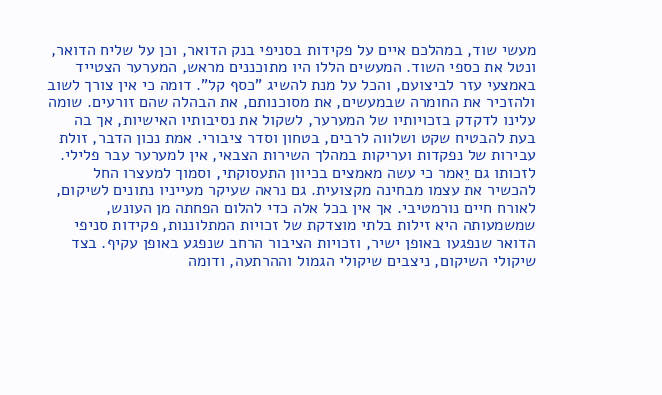מעשי שוד, במהלכם איים על פקידות בסניפי בנק הדואר, וכן על שליח הדואר, ונטל את כספי השוד. המעשים הללו היו מתוכננים מראש, המערער הצטייד באמצעי עזר לביצועם, והכל על מנת להשיג "כסף קל". דומה כי אין צורך לשוב ולהזכיר את החומרה שבמעשים, את מסוכנותם, את הבהלה שהם זורעים. שומה עלינו לדקדק בזכויותיו של המערער, לשקול את נסיבותיו האישיות, אך בה בעת להבטיח שקט ושלווה לרבים, בטחון וסדר ציבורי. אמת נכון הדבר, זולת עבירות של נפקדות ועריקות במהלך השירות הצבאי, אין למערער עבר פלילי. לזכותו גם יֵאמר כי עשה מאמצים בכיוון התעסוקתי, וסמוך למעצרו החל להכשיר את עצמו מבחינה מקצועית. גם נראה שעיקר מעייניו נתונים לשיקום, לאורח חיים נורמטיבי. אך אין בכל אלה כדי להלום הפחתה מן העונש, שמשמעותה היא זילות בלתי מוצדקת של זכויות המתלוננות, פקידות סניפי הדואר שנפגעו באופן ישיר, וזכויות הציבור הרחב שנפגע באופן עקיף. בצד שיקולי השיקום, ניצבים שיקולי הגמול וההרתעה, ודומה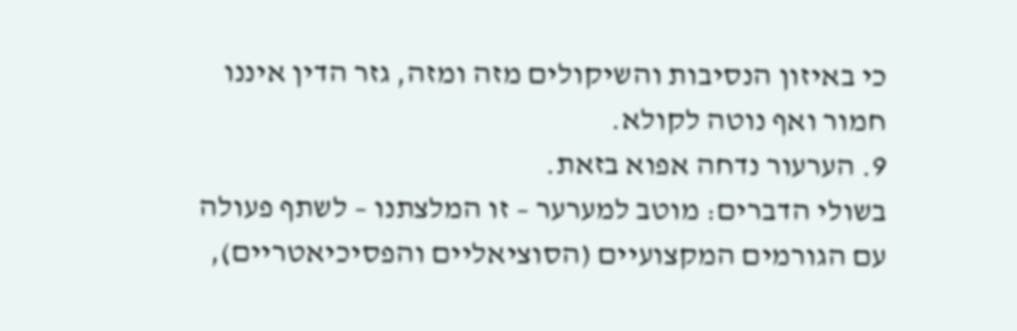כי באיזון הנסיבות והשיקולים מזה ומזה, גזר הדין איננו חמור ואף נוטה לקולא.
9. הערעור נדחה אפוא בזאת.
בשולי הדברים: מוטב למערער – זו המלצתנו – לשתף פעולה עם הגורמים המקצועיים (הסוציאליים והפסיכיאטריים),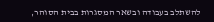להשתלב בעבודה ובשאר המסגרות בבית הסוהר,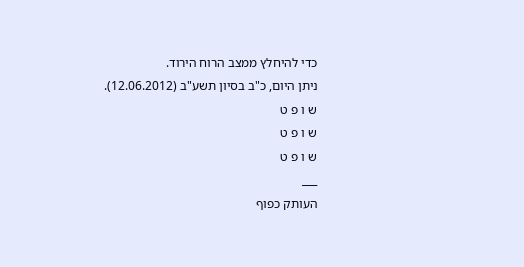כדי להיחלץ ממצב הרוח הירוד.
ניתן היום, כ"ב בסיון תשע"ב (12.06.2012).
ש ו פ ט
ש ו פ ט
ש ו פ ט
___
העותק כפוף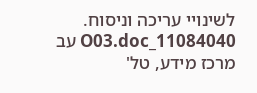לשינויי עריכה וניסוח. 11084040_O03.doc עב
מרכז מידע, טל'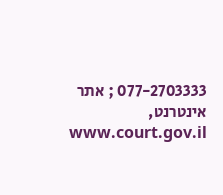077-2703333 ; אתר אינטרנט, www.court.gov.il